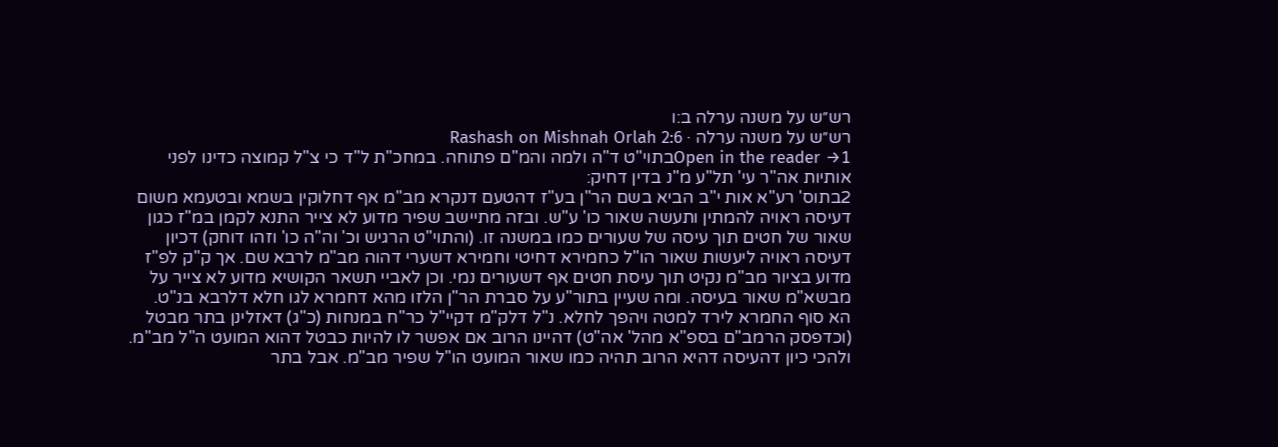רש״ש על משנה ערלה ב:ו
רש״ש על משנה ערלה · Rashash on Mishnah Orlah 2:6
Open in the reader →1בתוי"ט ד"ה ולמה והמ"ם פתוחה. במחכ"ת ל"ד כי צ"ל קמוצה כדינו לפני אותיות אה"ר עי' תל"ע מ"נ בדין דחיק:
2בתוס' רע"א אות י"ב הביא בשם הר"ן בע"ז דהטעם דנקרא מב"מ אף דחלוקין בשמא ובטעמא משום דעיסה ראויה להמתין ותעשה שאור כו' ע"ש. ובזה מתיישב שפיר מדוע לא צייר התנא לקמן במ"ז כגון שאור של חטים תוך עיסה של שעורים כמו במשנה זו. (והתוי"ט הרגיש וכ' וה"ה כו' וזהו דוחק) דכיון דעיסה ראויה ליעשות שאור הו"ל כחמירא דחיטי וחמירא דשערי דהוה מב"מ לרבא שם. אך ק"ק לפ"ז מדוע בציור מב"מ נקיט תוך עיסת חטים אף דשעורים נמי. וכן לאביי תשאר הקושיא מדוע לא צייר על מבשא"מ שאור בעיסה. ומה שעיין בתור"ע על סברת הר"ן הלזו מהא דחמרא לגו חלא דלרבא בנ"ט. הא סוף החמרא לירד למטה ויהפך לחלא. נ"ל דלק"מ דקיי"ל כר"ח במנחות (כ"ג) דאזלינן בתר מבטל (וכדפסק הרמב"ם בספ"א מהל' אה"ט) דהיינו הרוב אם אפשר לו להיות כבטל דהוא המועט ה"ל מב"מ. ולהכי כיון דהעיסה דהיא הרוב תהיה כמו שאור המועט הו"ל שפיר מב"מ. אבל בתר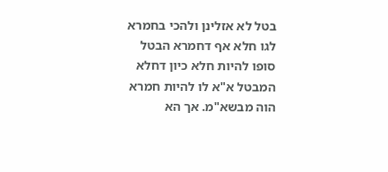בטל לא אזלינן ולהכי בחמרא לגו חלא אף דחמרא הבטל סופו להיות חלא כיון דחלא המבטל א"א לו להיות חמרא הוה מבשא"מ. אך הא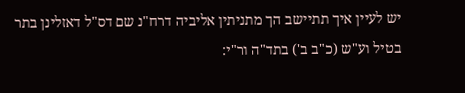יש לעיין איך תתיישב הך מתניתין אליביה דרח"נ שם דס"ל דאזלינן בתר בטיל וע"ש (כ"ב ב') בתד"ה ור"י: